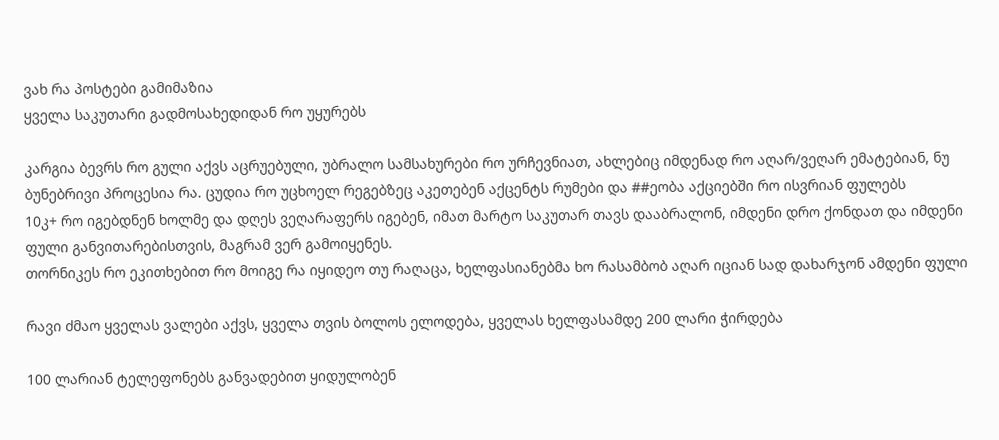ვახ რა პოსტები გამიმაზია
ყველა საკუთარი გადმოსახედიდან რო უყურებს

კარგია ბევრს რო გული აქვს აცრუებული, უბრალო სამსახურები რო ურჩევნიათ, ახლებიც იმდენად რო აღარ/ვეღარ ემატებიან, ნუ ბუნებრივი პროცესია რა. ცუდია რო უცხოელ რეგებზეც აკეთებენ აქცენტს რუმები და ##ეობა აქციებში რო ისვრიან ფულებს
10კ+ რო იგებდნენ ხოლმე და დღეს ვეღარაფერს იგებენ, იმათ მარტო საკუთარ თავს დააბრალონ, იმდენი დრო ქონდათ და იმდენი ფული განვითარებისთვის, მაგრამ ვერ გამოიყენეს.
თორნიკეს რო ეკითხებით რო მოიგე რა იყიდეო თუ რაღაცა, ხელფასიანებმა ხო რასამბობ აღარ იციან სად დახარჯონ ამდენი ფული

რავი ძმაო ყველას ვალები აქვს, ყველა თვის ბოლოს ელოდება, ყველას ხელფასამდე 200 ლარი ჭირდება

100 ლარიან ტელეფონებს განვადებით ყიდულობენ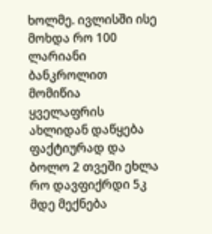ხოლმე. ივლისში ისე მოხდა რო 100 ლარიანი ბანკროლით მომიწია ყველაფრის ახლიდან დაწყება ფაქტიურად და ბოლო 2 თვეში ეხლა რო დავფიქრდი 5კ მდე მექნება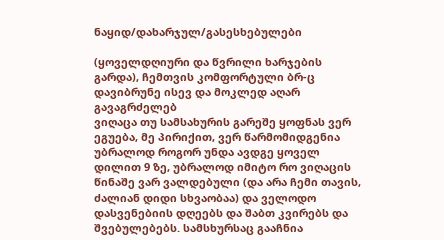ნაყიდ/დახარჯულ/გასესხებულები

(ყოველდღიური და წვრილი ხარჯების გარდა), ჩემთვის კომფორტული ბრ-ც დავიბრუნე ისევ და მოკლედ აღარ გავაგრძელებ
ვიღაცა თუ სამსახურის გარეშე ყოფნას ვერ ეგუება, მე პირიქით, ვერ წარმომიდგენია უბრალოდ როგორ უნდა ავდგე ყოველ დილით 9 ზე, უბრალოდ იმიტო რო ვიღაცის წინაშე ვარ ვალდებული (და არა ჩემი თავის, ძალიან დიდი სხვაობაა) და ველოდო დასვენებიის დღეებს და შაბთ კვირებს და შვებულებებს. სამსხურსაც გააჩნია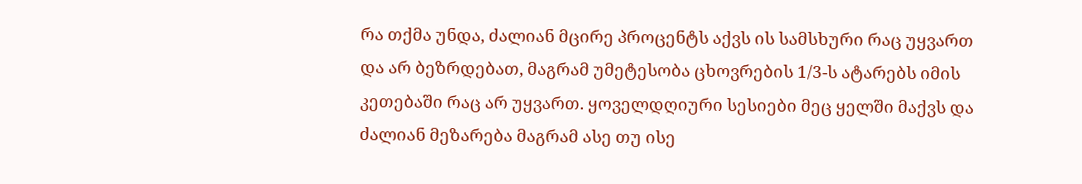რა თქმა უნდა, ძალიან მცირე პროცენტს აქვს ის სამსხური რაც უყვართ და არ ბეზრდებათ, მაგრამ უმეტესობა ცხოვრების 1/3-ს ატარებს იმის კეთებაში რაც არ უყვართ. ყოველდღიური სესიები მეც ყელში მაქვს და ძალიან მეზარება მაგრამ ასე თუ ისე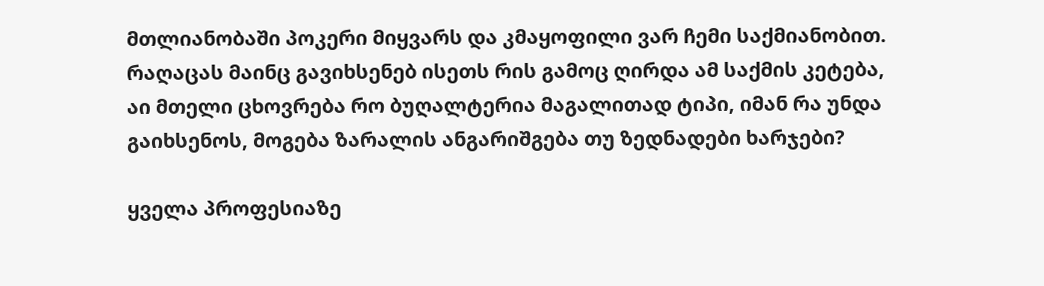მთლიანობაში პოკერი მიყვარს და კმაყოფილი ვარ ჩემი საქმიანობით. რაღაცას მაინც გავიხსენებ ისეთს რის გამოც ღირდა ამ საქმის კეტება, აი მთელი ცხოვრება რო ბუღალტერია მაგალითად ტიპი, იმან რა უნდა გაიხსენოს, მოგება ზარალის ანგარიშგება თუ ზედნადები ხარჯები?

ყველა პროფესიაზე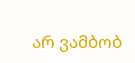არ ვამბობ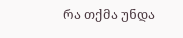რა თქმა უნდა